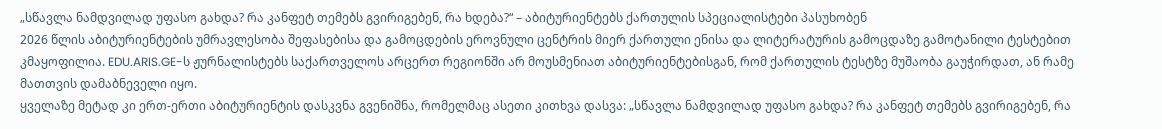„სწავლა ნამდვილად უფასო გახდა? რა კანფეტ თემებს გვირიგებენ, რა ხდება?“ – აბიტურიენტებს ქართულის სპეციალისტები პასუხობენ
2026 წლის აბიტურიენტების უმრავლესობა შეფასებისა და გამოცდების ეროვნული ცენტრის მიერ ქართული ენისა და ლიტერატურის გამოცდაზე გამოტანილი ტესტებით კმაყოფილია. EDU.ARIS.GE-ს ჟურნალისტებს საქართველოს არცერთ რეგიონში არ მოუსმენიათ აბიტურიენტებისგან, რომ ქართულის ტესტზე მუშაობა გაუჭირდათ, ან რამე მათთვის დამაბნეველი იყო.
ყველაზე მეტად კი ერთ-ერთი აბიტურიენტის დასკვნა გვენიშნა, რომელმაც ასეთი კითხვა დასვა: „სწავლა ნამდვილად უფასო გახდა? რა კანფეტ თემებს გვირიგებენ, რა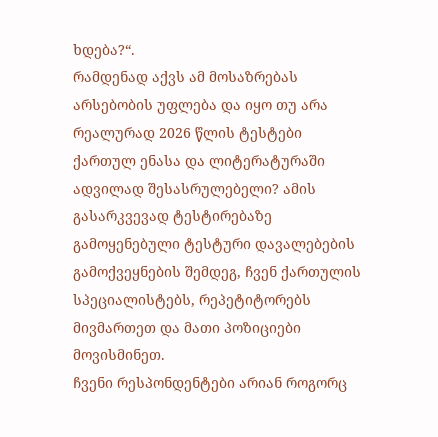ხდება?“.
რამდენად აქვს ამ მოსაზრებას არსებობის უფლება და იყო თუ არა რეალურად 2026 წლის ტესტები ქართულ ენასა და ლიტერატურაში ადვილად შესასრულებელი? ამის გასარკვევად ტესტირებაზე გამოყენებული ტესტური დავალებების გამოქვეყნების შემდეგ, ჩვენ ქართულის სპეციალისტებს, რეპეტიტორებს მივმართეთ და მათი პოზიციები მოვისმინეთ.
ჩვენი რესპონდენტები არიან როგორც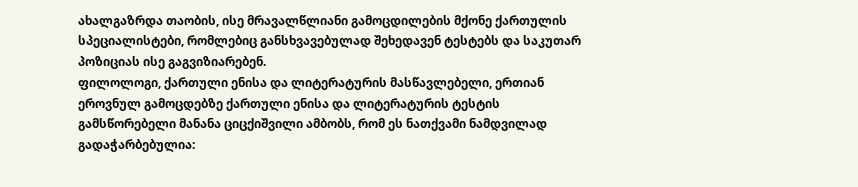ახალგაზრდა თაობის, ისე მრავალწლიანი გამოცდილების მქონე ქართულის სპეციალისტები, რომლებიც განსხვავებულად შეხედავენ ტესტებს და საკუთარ პოზიციას ისე გაგვიზიარებენ.
ფილოლოგი, ქართული ენისა და ლიტერატურის მასწავლებელი, ერთიან ეროვნულ გამოცდებზე ქართული ენისა და ლიტერატურის ტესტის გამსწორებელი მანანა ციცქიშვილი ამბობს, რომ ეს ნათქვამი ნამდვილად გადაჭარბებულია: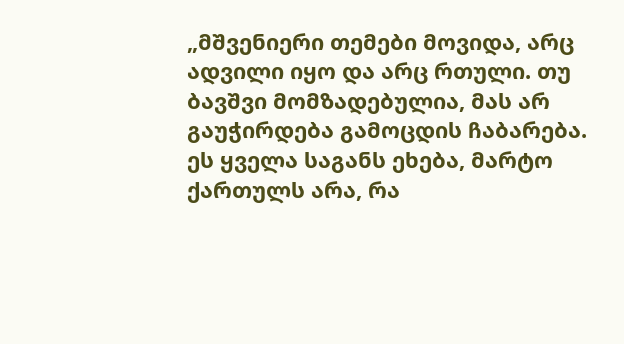„მშვენიერი თემები მოვიდა, არც ადვილი იყო და არც რთული. თუ ბავშვი მომზადებულია, მას არ გაუჭირდება გამოცდის ჩაბარება. ეს ყველა საგანს ეხება, მარტო ქართულს არა, რა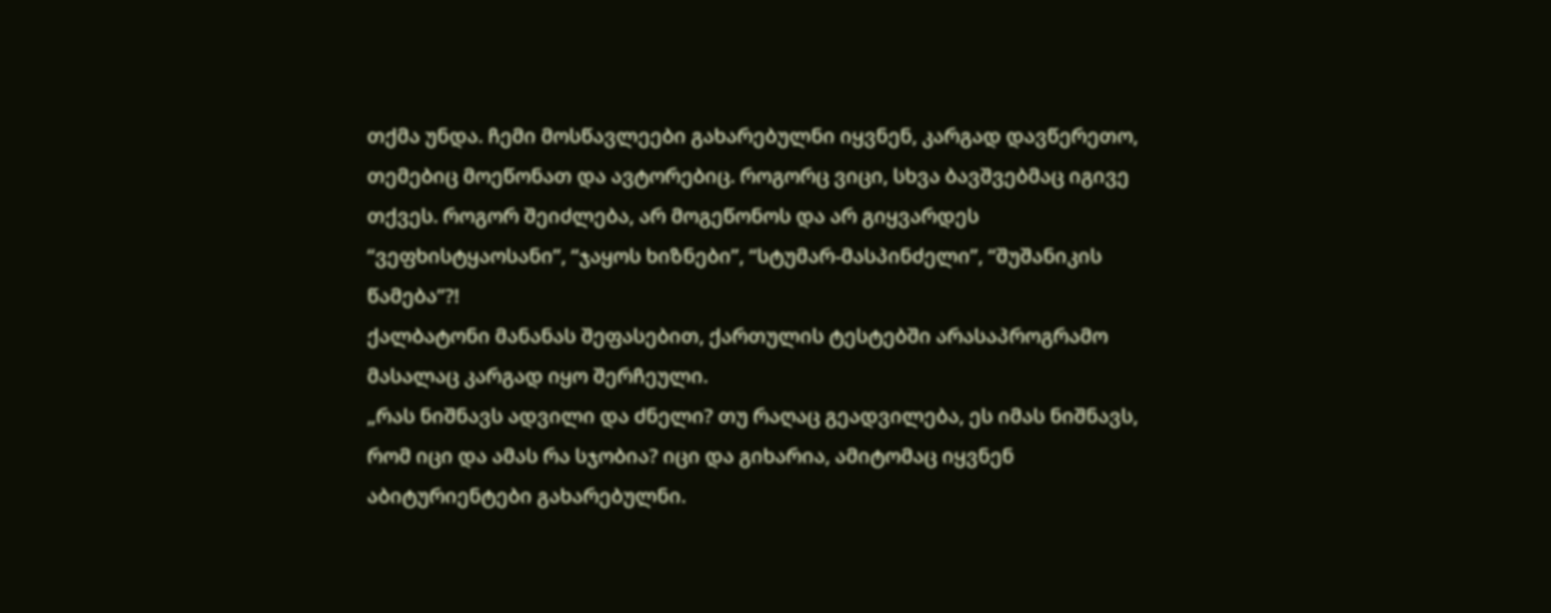თქმა უნდა. ჩემი მოსწავლეები გახარებულნი იყვნენ, კარგად დავწერეთო, თემებიც მოეწონათ და ავტორებიც. როგორც ვიცი, სხვა ბავშვებმაც იგივე თქვეს. როგორ შეიძლება, არ მოგეწონოს და არ გიყვარდეს “ვეფხისტყაოსანი”, “ჯაყოს ხიზნები”, “სტუმარ-მასპინძელი”, “შუშანიკის წამება”?!
ქალბატონი მანანას შეფასებით, ქართულის ტესტებში არასაპროგრამო მასალაც კარგად იყო შერჩეული.
„რას ნიშნავს ადვილი და ძნელი? თუ რაღაც გეადვილება, ეს იმას ნიშნავს, რომ იცი და ამას რა სჯობია? იცი და გიხარია, ამიტომაც იყვნენ აბიტურიენტები გახარებულნი.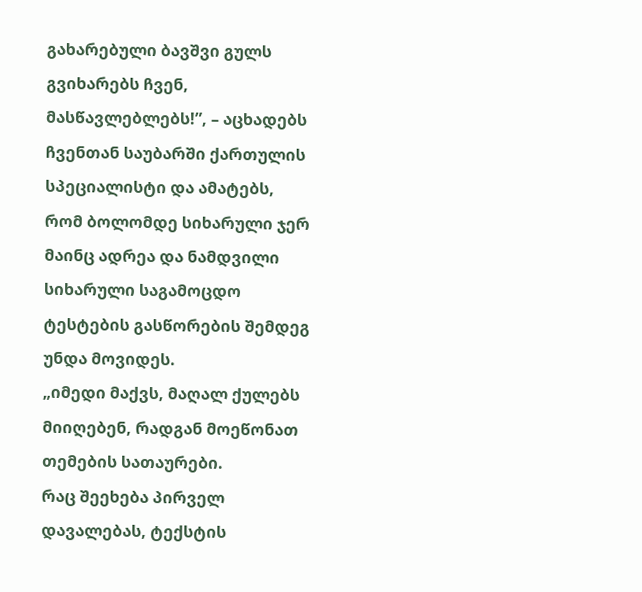გახარებული ბავშვი გულს გვიხარებს ჩვენ, მასწავლებლებს!”, – აცხადებს ჩვენთან საუბარში ქართულის სპეციალისტი და ამატებს, რომ ბოლომდე სიხარული ჯერ მაინც ადრეა და ნამდვილი სიხარული საგამოცდო ტესტების გასწორების შემდეგ უნდა მოვიდეს.
„იმედი მაქვს, მაღალ ქულებს მიიღებენ, რადგან მოეწონათ თემების სათაურები.
რაც შეეხება პირველ დავალებას, ტექსტის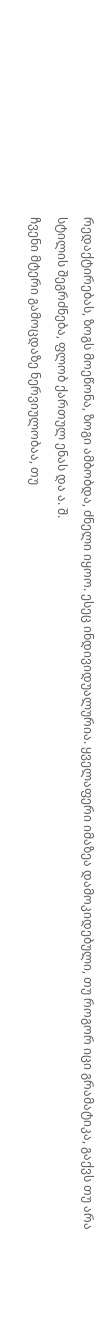რედაქტირებას, ზოგს მოეწონა, ზოგი ამბობდა, ძნელი იყოო. ესეც ინდივიდუალურია. ყველაფერი იმაზეა დამოკიდებული, თუ როგორ იცი გრამატიკა, გაქვს თუ არა სტილის შეგრძნება, ფლობ ქართულ ენას და ა. შ.
ჩვენი მტერი გამოცდაზე ნერვიულობაა, თუ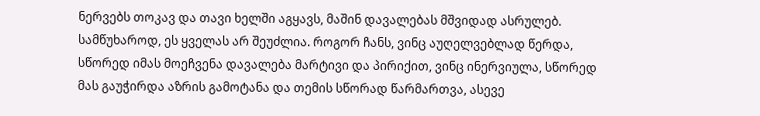ნერვებს თოკავ და თავი ხელში აგყავს, მაშინ დავალებას მშვიდად ასრულებ. სამწუხაროდ, ეს ყველას არ შეუძლია. როგორ ჩანს, ვინც აუღელვებლად წერდა, სწორედ იმას მოეჩვენა დავალება მარტივი და პირიქით, ვინც ინერვიულა, სწორედ მას გაუჭირდა აზრის გამოტანა და თემის სწორად წარმართვა, ასევე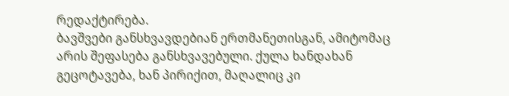რედაქტირება.
ბავშვები განსხვავდებიან ერთმანეთისგან, ამიტომაც არის შეფასება განსხვავებული. ქულა ხანდახან გეცოტავება, ხან პირიქით, მაღალიც კი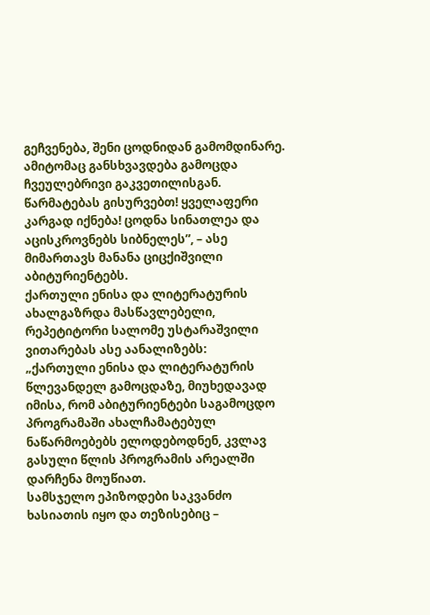გეჩვენება, შენი ცოდნიდან გამომდინარე.
ამიტომაც განსხვავდება გამოცდა ჩვეულებრივი გაკვეთილისგან.
წარმატებას გისურვებთ! ყველაფერი კარგად იქნება! ცოდნა სინათლეა და აცისკროვნებს სიბნელეს”, – ასე მიმართავს მანანა ციცქიშვილი აბიტურიენტებს.
ქართული ენისა და ლიტერატურის ახალგაზრდა მასწავლებელი, რეპეტიტორი სალომე უსტარაშვილი ვითარებას ასე აანალიზებს:
„ქართული ენისა და ლიტერატურის წლევანდელ გამოცდაზე, მიუხედავად იმისა, რომ აბიტურიენტები საგამოცდო პროგრამაში ახალჩამატებულ ნაწარმოებებს ელოდებოდნენ, კვლავ გასული წლის პროგრამის არეალში დარჩენა მოუწიათ.
სამსჯელო ეპიზოდები საკვანძო ხასიათის იყო და თეზისებიც –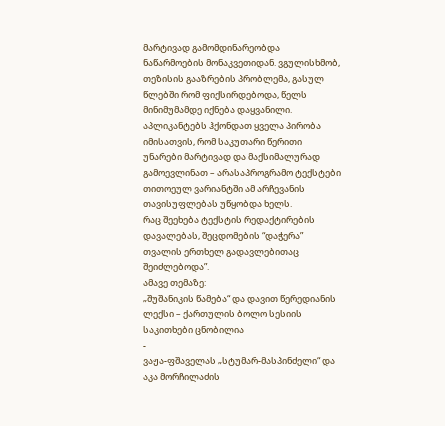მარტივად გამომდინარეობდა ნაწარმოების მონაკვეთიდან. ვგულისხმობ, თეზისის გააზრების პრობლემა, გასულ წლებში რომ ფიქსირდებოდა, წელს მინიმუმამდე იქნება დაყვანილი.
აპლიკანტებს ჰქონდათ ყველა პირობა იმისათვის, რომ საკუთარი წერითი უნარები მარტივად და მაქსიმალურად გამოევლინათ – არასაპროგრამო ტექსტები თითოეულ ვარიანტში ამ არჩევანის თავისუფლებას უწყობდა ხელს.
რაც შეეხება ტექსტის რედაქტირების დავალებას, შეცდომების “დაჭერა” თვალის ერთხელ გადავლებითაც შეიძლებოდა”.
ამავე თემაზე:
„შუშანიკის წამება“ და დავით წერედიანის ლექსი – ქართულის ბოლო სესიის საკითხები ცნობილია
-
ვაჟა-ფშაველას „სტუმარ-მასპინძელი“ და აკა მორჩილაძის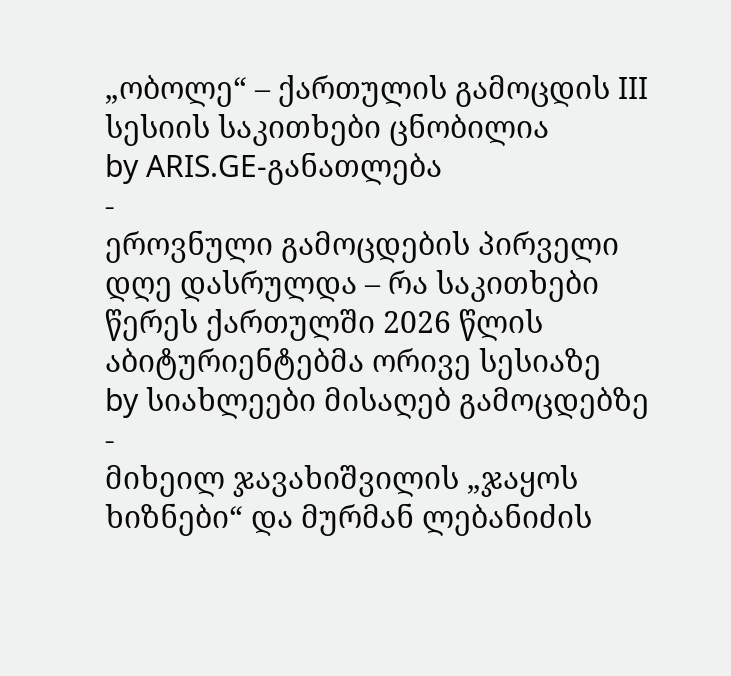„ობოლე“ – ქართულის გამოცდის III სესიის საკითხები ცნობილია
by ARIS.GE-განათლება
-
ეროვნული გამოცდების პირველი დღე დასრულდა – რა საკითხები წერეს ქართულში 2026 წლის აბიტურიენტებმა ორივე სესიაზე
by სიახლეები მისაღებ გამოცდებზე
-
მიხეილ ჯავახიშვილის „ჯაყოს ხიზნები“ და მურმან ლებანიძის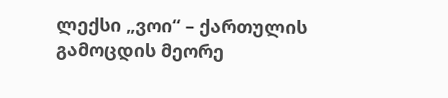ლექსი „ვოი“ – ქართულის გამოცდის მეორე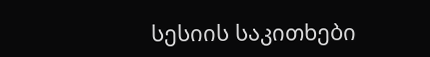სესიის საკითხები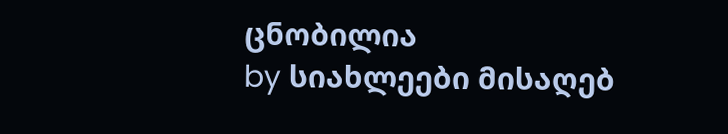ცნობილია
by სიახლეები მისაღებ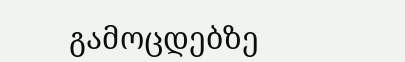გამოცდებზე